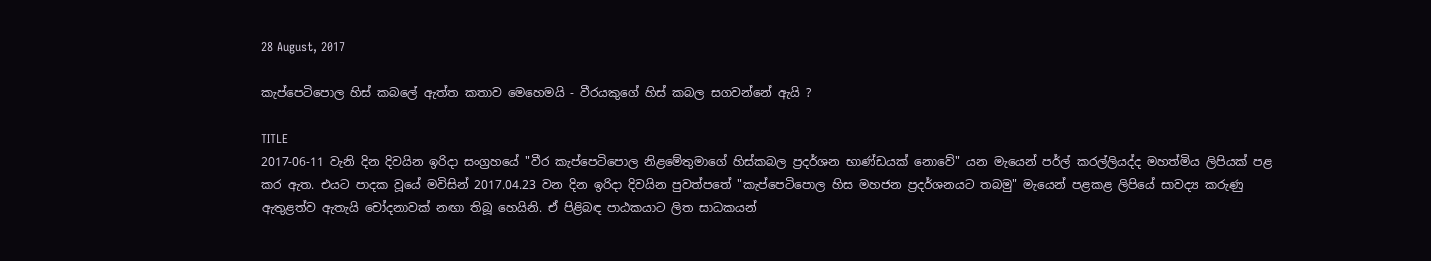28 August, 2017

කැප්පෙටිපොල හිස්‌ කබලේ ඇත්ත කතාව මෙහෙමයි - වීරයකුගේ හිස්‌ කබල සගවන්නේ ඇයි ?

TITLE
2017-06-11 වැනි දින දිවයින ඉරිදා සංග්‍රහයේ "වීර කැප්පෙටිපොල නිළමේතුමාගේ හිස්‌කබල ප්‍රදර්ශන භාණ්‌ඩයක්‌ නොවේ" යන මැයෙන් පර්ල් කරල්ලියද්ද මහත්මිය ලිපියක්‌ පළ කර ඇත. එයට පාදක වූයේ මවිසින් 2017.04.23 වන දින ඉරිදා දිවයින පුවත්පතේ "කැප්පෙටිපොල හිස මහජන ප්‍රදර්ශනයට තබමු" මැයෙන් පළකළ ලිපියේ සාවද්‍ය කරුණු ඇතුළත්ව ඇතැයි චෝදනාවක්‌ නඟා තිබූ හෙයිනි. ඒ පිළිබඳ පාඨකයාට ලිත සාධකයන්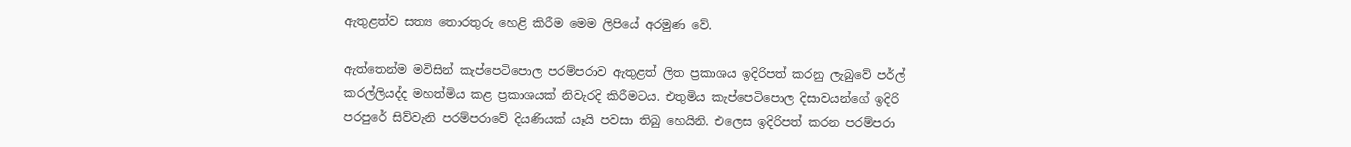ඇතුළත්ව සත්‍ය තොරතුරු හෙළි කිරීම මෙම ලිපියේ අරමුණ වේ.

ඇත්තෙන්ම මවිසින් කැප්පෙටිපොල පරම්පරාව ඇතුළත් ලිත ප්‍රකාශය ඉදිරිපත් කරනු ලැබුවේ පර්ල් කරල්ලියද්ද මහත්මිය කළ ප්‍රකාශයක්‌ නිවැරදි කිරීමටය. එතුමිය කැප්පෙටිපොල දිසාවයන්ගේ ඉදිරි පරපුරේ සිව්වැනි පරම්පරාවේ දියණියක්‌ යෑයි පවසා තිබු හෙයිනි. එලෙස ඉදිරිපත් කරන පරම්පරා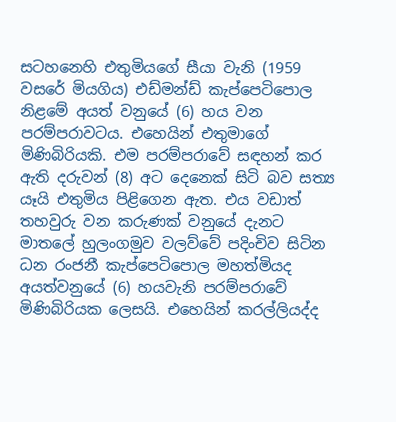සටහනෙහි එතුමියගේ සීයා වැනි (1959 වසරේ මියගිය) එඩ්මන්ඩ් කැප්පෙටිපොල නිළමේ අයත් වනුයේ (6) හය වන පරම්පරාවටය. එහෙයින් එතුමාගේ මිණිබිරියකි. එම පරම්පරාවේ සඳහන් කර ඇති දරුවන් (8) අට දෙනෙක්‌ සිටි බව සත්‍ය යෑයි එතුමිය පිළිගෙන ඇත. එය වඩාත් තහවුරු වන කරුණක්‌ වනුයේ දැනට මාතලේ හුලංගමුව වලව්වේ පදිංචිව සිටින ධන රංජනී කැප්පෙටිපොල මහත්මියද අයත්වනුයේ (6) හයවැනි පරම්පරාවේ මිණිබිරියක ලෙසයි. එහෙයින් කරල්ලියද්ද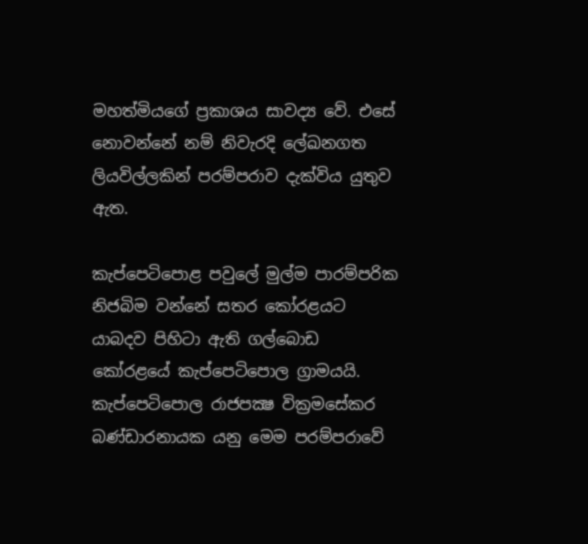මහත්මියගේ ප්‍රකාශය සාවද්‍ය වේ. එසේ නොවන්නේ නම් නිවැරදි ලේඛනගත ලියවිල්ලකින් පරම්පරාව දැක්‌විය යුතුව ඇත.

කැප්පෙටිපොළ පවුලේ මුල්ම පාරම්පරික නිජබිම වන්නේ සතර කෝරළයට යාබදව පිහිටා ඇති ගල්බොඩ කෝරළයේ කැප්පෙටිපොල ග්‍රාමයයි. කැප්පෙටිපොල රාජපක්‍ෂ වික්‍රමසේකර බණ්‌ඩාරනායක යනු මෙම පරම්පරාවේ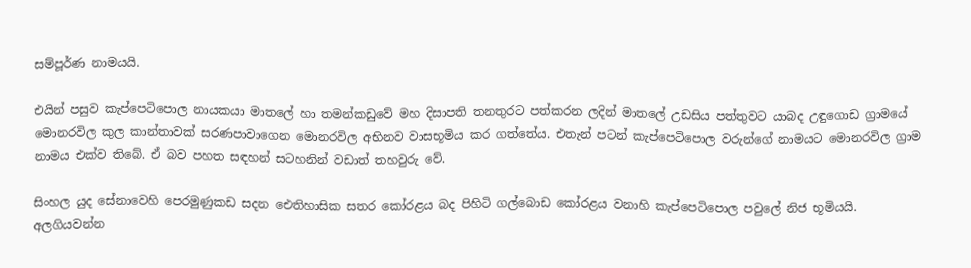සම්පූර්ණ නාමයයි.

එයින් පසුව කැප්පෙටිපොල නායකයා මාතලේ හා තමන්කඩුවේ මහ දිසාපති තනතුරට පත්කරන ලදින් මාතලේ උඩසිය පත්තුවට යාබද උඳුගොඩ ග්‍රාමයේ මොනරවිල කුල කාන්තාවක්‌ සරණපාවාගෙන මොනරවිල අභිනව වාසභූමිය කර ගත්තේය. එතැන් පටන් කැප්පෙටිපොල වරුන්ගේ නාමයට මොනරවිල ග්‍රාම නාමය එක්‌ව තිබේ. ඒ බව පහත සඳහන් සටහනින් වඩාත් තහවුරු වේ.

සිංහල යුද සේනාවෙහි පෙරමුණුකඩ සදන ඓතිහාසික සතර කෝරළය බද පිහිටි ගල්බොඩ කෝරළය වනාහි කැප්පෙටිපොල පවුලේ නිජ භූමියයි. අලගියවන්න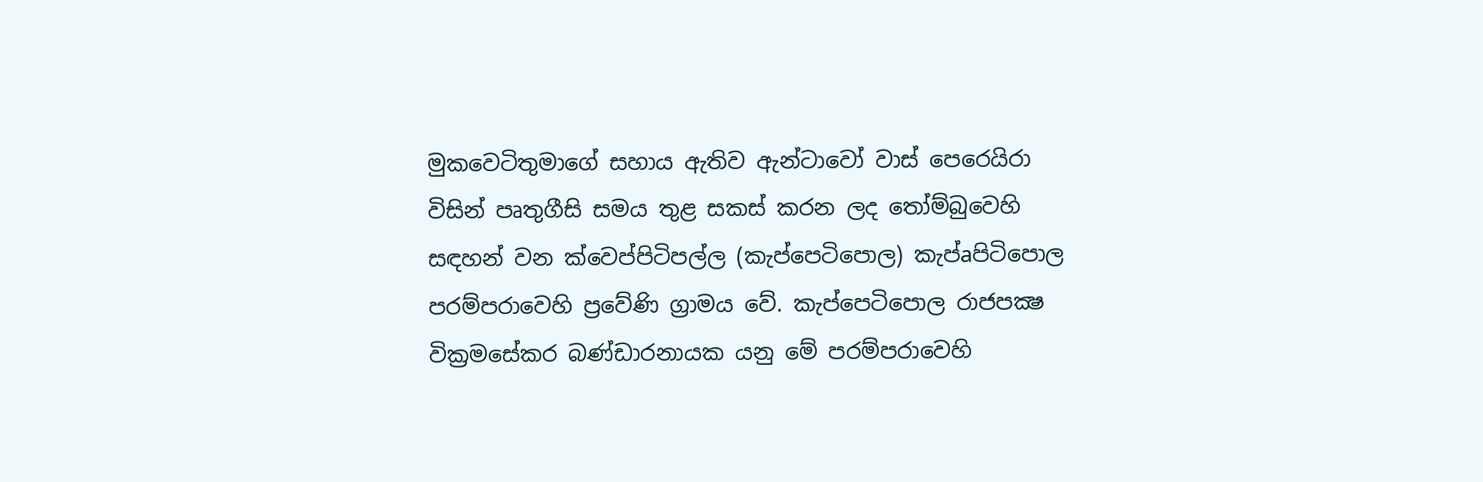මුකවෙටිතුමාගේ සහාය ඇතිව ඇන්ටාවෝ වාස්‌ පෙරෙයිරා විසින් පෘතුගීසි සමය තුළ සකස්‌ කරන ලද තෝම්බුවෙහි සඳහන් වන ක්‌වෙප්පිටිපල්ල (කැප්පෙටිපොල) කැප්aපිටිපොල පරම්පරාවෙහි ප්‍රවේණි ග්‍රාමය වේ. කැප්පෙටිපොල රාජපක්‍ෂ වික්‍රමසේකර බණ්‌ඩාරනායක යනු මේ පරම්පරාවෙහි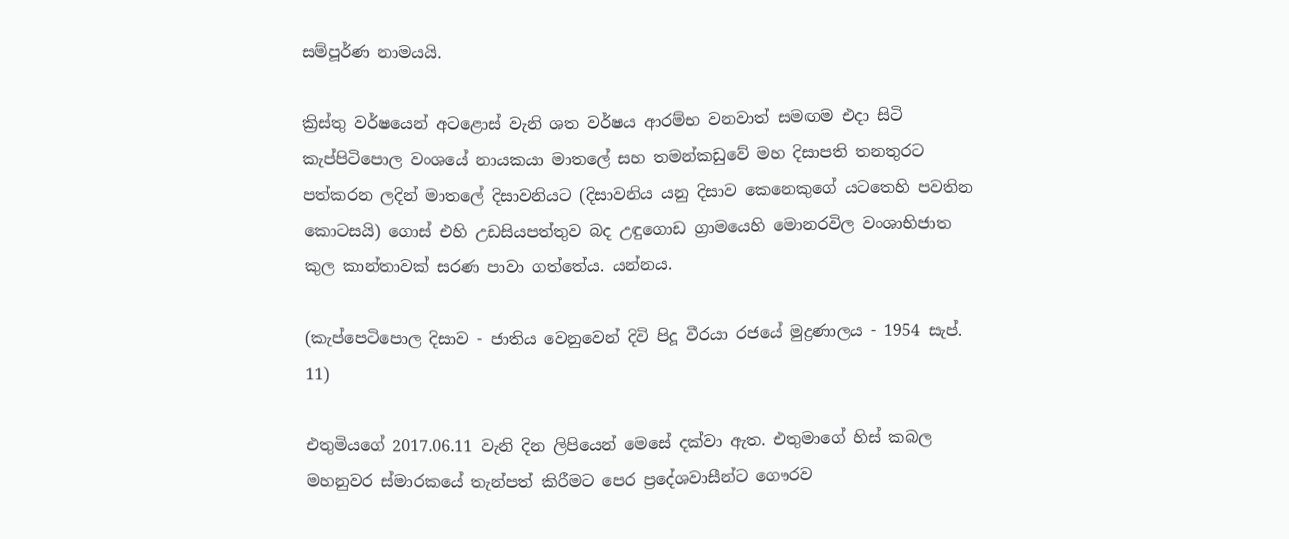සම්පූර්ණ නාමයයි.

ක්‍රිස්‌තු වර්ෂයෙන් අටළොස්‌ වැනි ශත වර්ෂය ආරම්භ වනවාත් සමඟම එදා සිටි කැප්පිටිපොල වංශයේ නායකයා මාතලේ සහ තමන්කඩුවේ මහ දිසාපති තනතුරට පත්කරන ලදින් මාතලේ දිසාවනියට (දිසාවනිය යනු දිසාව කෙනෙකුගේ යටතෙහි පවතින කොටසයි) ගොස්‌ එහි උඩසියපත්තුව බද උඳුගොඩ ග්‍රාමයෙහි මොනරවිල වංශාභිජාත කුල කාන්තාවක්‌ සරණ පාවා ගත්තේය. යන්නය.

(කැප්පෙටිපොල දිසාව - ජාතිය වෙනුවෙන් දිවි පිදූ වීරයා රජයේ මුද්‍රණාලය - 1954 සැප්. 11)

එතුමියගේ 2017.06.11 වැනි දින ලිපියෙන් මෙසේ දක්‌වා ඇත. එතුමාගේ හිස්‌ කබල මහනුවර ස්‌මාරකයේ තැන්පත් කිරීමට පෙර ප්‍රදේශවාසීන්ට ගෞරව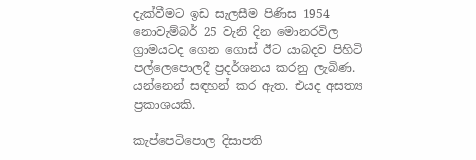දැක්‌වීමට ඉඩ සැලසීම පිණිස 1954 නොවැම්බර් 25 වැනි දින මොනරවිල ග්‍රාමයටද ගෙන ගොස්‌ ඊට යාබදව පිහිටි පල්ලෙපොලදී ප්‍රදර්ශනය කරනු ලැබිණ. යන්නෙන් සඳහන් කර ඇත. එයද අසත්‍ය ප්‍රකාශයකි.

කැප්පෙටිපොල දිසාපති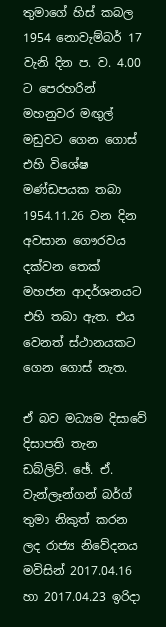තුමාගේ හිස්‌ කබල 1954 නොවැම්බර් 17 වැනි දින ප. ව. 4.00 ට පෙරහරින් මහනුවර මඟුල් මඩුවට ගෙන ගොස්‌ එහි විශේෂ මණ්‌ඩපයක තබා 1954.11.26 වන දින අවසාන ගෞරවය දක්‌වන තෙක්‌ මහජන ආදර්ශනයට එහි තබා ඇත. එය වෙනත් ස්‌ථානයකට ගෙන ගොස්‌ නැත.

ඒ බව මධ්‍යම දිසාවේ දිසාපති තැන ඩබ්ලිව්. ඡේ. ඒ. වැන්ලෑන්ගන් බර්ග් තුමා නිකුත් කරන ලද රාජ්‍ය නිවේදනය මවිසින් 2017.04.16 හා 2017.04.23 ඉරිදා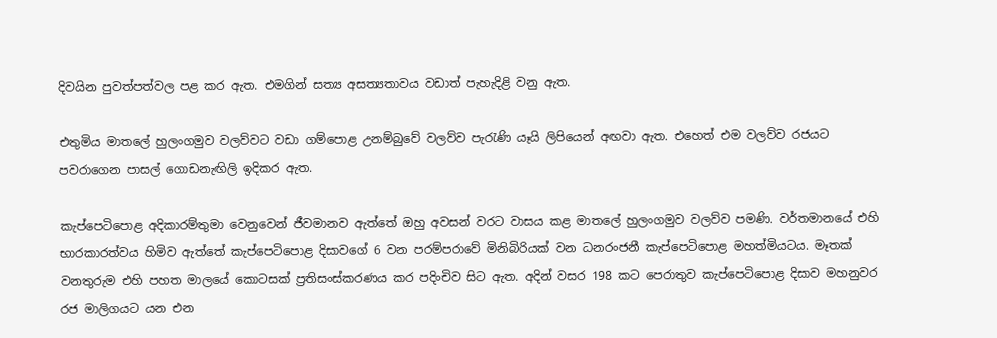දිවයින පුවත්පත්වල පළ කර ඇත. එමගින් සත්‍ය අසත්‍යතාවය වඩාත් පැහැදිළි වනු ඇත.

එතුමිය මාතලේ හුලංගමුව වලව්වට වඩා ගම්පොළ උනම්බුවේ වලව්ව පැරැණි යෑයි ලිපියෙන් අඟවා ඇත. එහෙත් එම වලව්ව රජයට පවරාගෙන පාසල් ගොඩනැඟිලි ඉදිකර ඇත.

කැප්පෙටිපොළ අදිකාරම්තුමා වෙනුවෙන් ජීවමානව ඇත්තේ ඔහු අවසන් වරට වාසය කළ මාතලේ හුලංගමුව වලව්ව පමණි. වර්තමානයේ එහි භාරකාරත්වය හිමිව ඇත්තේ කැප්පෙටිපොළ දිසාවගේ 6 වන පරම්පරාවේ මිනිබිරියක්‌ වන ධනරංජනී කැප්පෙටිපොළ මහත්මියටය. මෑතක්‌ වනතුරුම එහි පහත මාලයේ කොටසක්‌ ප්‍රතිසංස්‌කරණය කර පදිංචිව සිට ඇත. අදින් වසර 198 කට පෙරාතුව කැප්පෙටිපොළ දිසාව මහනුවර රජ මාලිගයට යන එන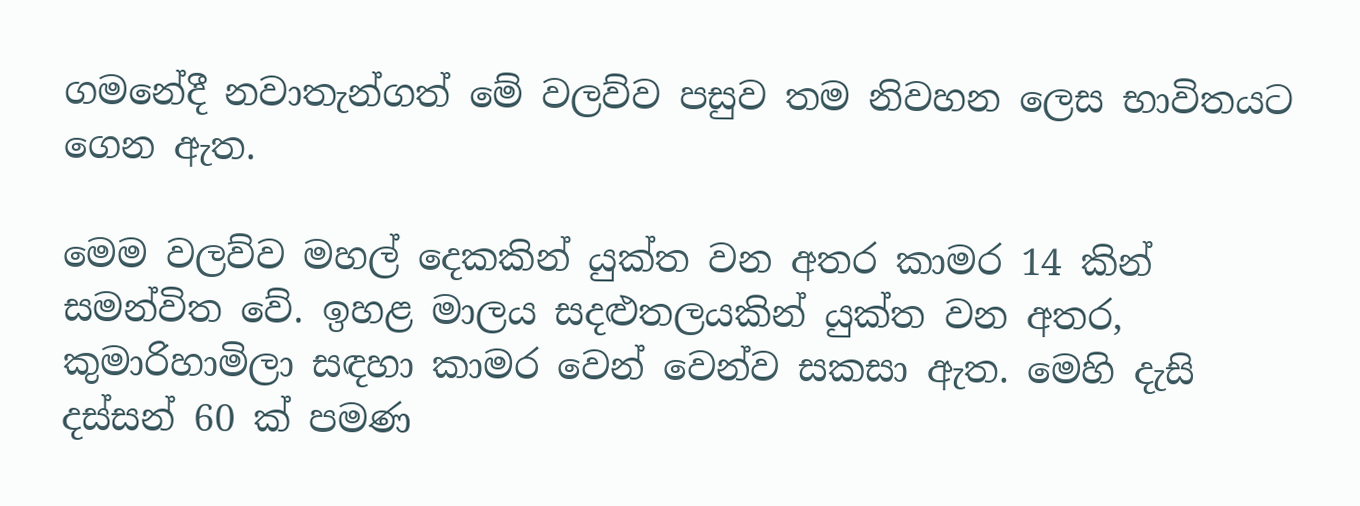ගමනේදී නවාතැන්ගත් මේ වලව්ව පසුව තම නිවහන ලෙස භාවිතයට ගෙන ඇත.

මෙම වලව්ව මහල් දෙකකින් යුක්‌ත වන අතර කාමර 14 කින් සමන්විත වේ. ඉහළ මාලය සදළුතලයකින් යුක්‌ත වන අතර, කුමාරිහාමිලා සඳහා කාමර වෙන් වෙන්ව සකසා ඇත. මෙහි දැසි දස්‌සන් 60 ක්‌ පමණ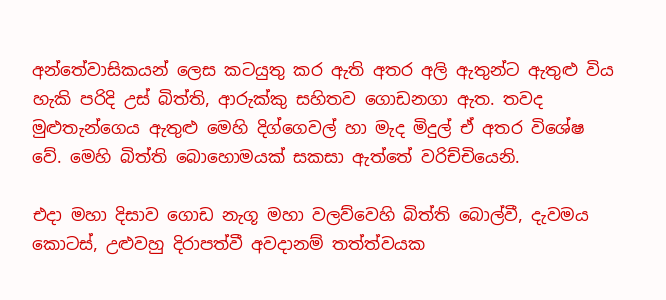අන්තේවාසිකයන් ලෙස කටයුතු කර ඇති අතර අලි ඇතුන්ට ඇතුළු විය හැකි පරිදි උස්‌ බිත්ති, ආරුක්‌කු සහිතව ගොඩනගා ඇත. තවද මුළුතැන්ගෙය ඇතුළු මෙහි දිග්ගෙවල් හා මැද මිදුල් ඒ අතර විශේෂ වේ. මෙහි බිත්ති බොහොමයක්‌ සකසා ඇත්තේ වරිච්චියෙනි.

එදා මහා දිසාව ගොඩ නැගූ මහා වලව්වෙහි බිත්ති බොල්වී, දැවමය කොටස්‌, උළුවහු දිරාපත්වී අවදානම් තත්ත්වයක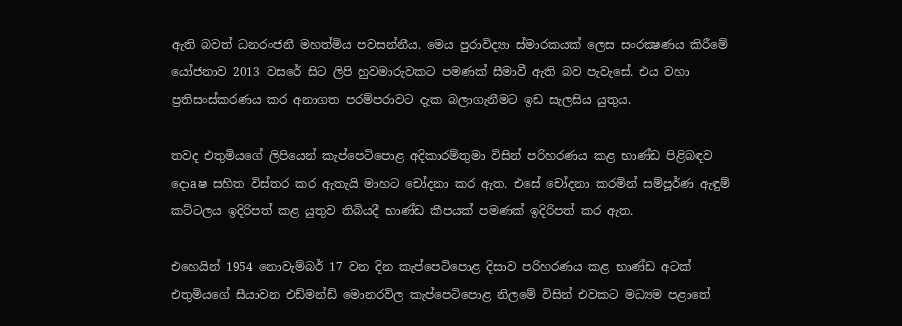ඇති බවත් ධනරංජනී මහත්මිය පවසන්නීය. මෙය පුරාවිද්‍යා ස්‌මාරකයක්‌ ලෙස සංරක්‍ෂණය කිරීමේ යෝජනාව 2013 වසරේ සිට ලිපි හුවමාරුවකට පමණක්‌ සීමාවී ඇති බව පැවැසේ. එය වහා ප්‍රතිසංස්‌කරණය කර අනාගත පරම්පරාවට දැක බලාගැනීමට ඉඩ සැලසිය යුතුය.

තවද එතුමියගේ ලිපියෙන් කැප්පෙටිපොළ අදිකාරම්තුමා විසින් පරිහරණය කළ භාණ්‌ඩ පිළිබඳව දොaෂ සහිත විස්‌තර කර ඇතැයි මාහට චෝදනා කර ඇත. එසේ චෝදනා කරමින් සම්පූර්ණ ඇඳුම් කට්‌ටලය ඉදිරිපත් කළ යුතුව තිබියදී භාණ්‌ඩ කීපයක්‌ පමණක්‌ ඉදිරිපත් කර ඇත.

එහෙයින් 1954 නොවැම්බර් 17 වන දින කැප්පෙටිපොළ දිසාව පරිහරණය කළ භාණ්‌ඩ අටක්‌ එතුමියගේ සීයාවන එඩ්මන්ඩ් මොනරවිල කැප්පෙටිපොළ නිලමේ විසින් එවකට මධ්‍යම පළාතේ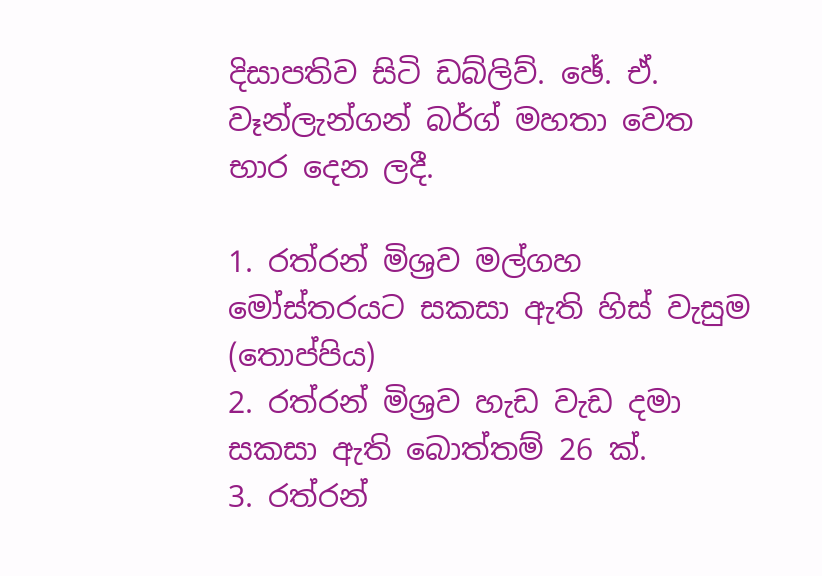දිසාපතිව සිටි ඩබ්ලිව්. ඡේ. ඒ. වෑන්ලැන්ගන් බර්ග් මහතා වෙත භාර දෙන ලදී.

1. රත්රන් මිශ්‍රව මල්ගහ මෝස්‌තරයට සකසා ඇති හිස්‌ වැසුම (තොප්පිය)
2. රත්රන් මිශ්‍රව හැඩ වැඩ දමා සකසා ඇති බොත්තම් 26 ක්‌.
3. රත්රන්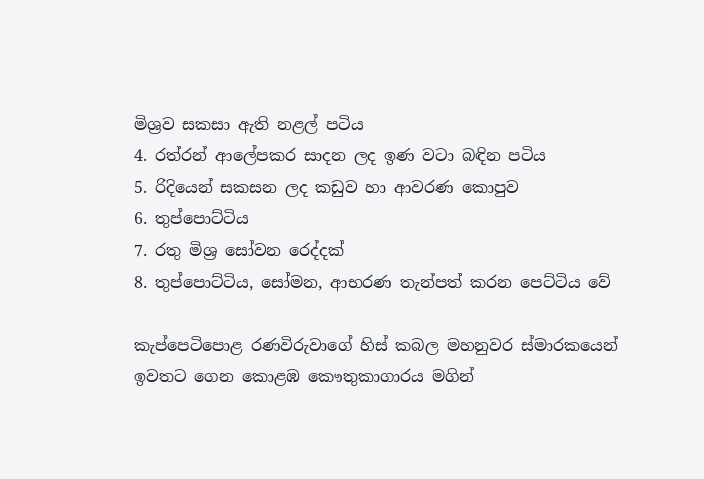මිශ්‍රව සකසා ඇති නළල් පටිය
4. රත්රන් ආලේපකර සාදන ලද ඉණ වටා බඳින පටිය
5. රිදියෙන් සකසන ලද කඩුව හා ආවරණ කොපුව
6. තුප්පොට්‌ටිය
7. රතු මිශ්‍ර සෝවන රෙද්දක්‌
8. තුප්පොට්‌ටිය, සෝමන, ආභරණ තැන්පත් කරන පෙට්‌ටිය වේ

කැප්පෙටිපොළ රණවිරුවාගේ හිස්‌ කබල මහනුවර ස්‌මාරකයෙන් ඉවතට ගෙන කොළඹ කෞතුකාගාරය මගින්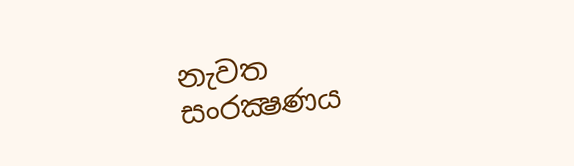නැවත සංරක්‍ෂණය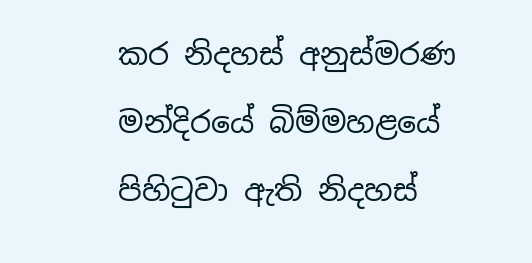කර නිදහස්‌ අනුස්‌මරණ මන්දිරයේ බිම්මහළයේ පිහිටුවා ඇති නිදහස්‌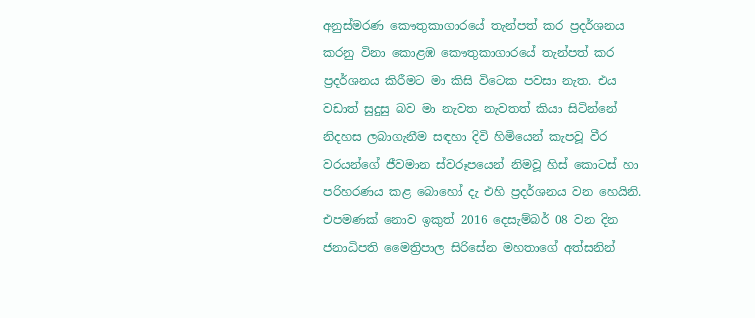අනුස්‌මරණ කෞතුකාගාරයේ තැන්පත් කර ප්‍රදර්ශනය කරනු විනා කොළඹ කෞතුකාගාරයේ තැන්පත් කර ප්‍රදර්ශනය කිරීමට මා කිසි විටෙක පවසා නැත. එය වඩාත් සුදුසු බව මා නැවත නැවතත් කියා සිටින්නේ නිදහස ලබාගැනීම සඳහා දිවි හිමියෙන් කැපවූ වීර වරයන්ගේ ජීවමාන ස්‌වරූපයෙන් නිමවූ හිස්‌ කොටස්‌ හා පරිහරණය කළ බොහෝ දැ එහි ප්‍රදර්ශනය වන හෙයිනි. එපමණක්‌ නොව ඉකුත් 2016 දෙසැම්බර් 08 වන දින ජනාධිපති මෛත්‍රිපාල සිරිසේන මහතාගේ අත්සනින්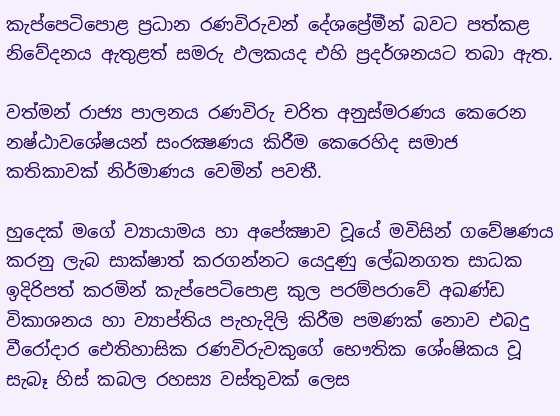කැප්පෙටිපොළ ප්‍රධාන රණවිරුවන් දේශප්‍රේමීන් බවට පත්කළ නිවේදනය ඇතුළත් සමරු ඵලකයද එහි ප්‍රදර්ශනයට තබා ඇත.

වත්මන් රාජ්‍ය පාලනය රණවිරු චරිත අනුස්‌මරණය කෙරෙන නෂ්ඨාවශේෂයන් සංරක්‍ෂණය කිරීම කෙරෙහිද සමාජ කතිකාවක්‌ නිර්මාණය වෙමින් පවතී.

හුදෙක්‌ මගේ ව්‍යායාමය හා අපේක්‍ෂාව වූයේ මවිසින් ගවේෂණය කරනු ලැබ සාක්‌ෂාත් කරගන්නට යෙදුණු ලේඛනගත සාධක ඉදිරිපත් කරමින් කැප්පෙටිපොළ කුල පරම්පරාවේ අඛණ්‌ඩ විකාශනය හා ව්‍යාප්තිය පැහැදිලි කිරීම පමණක්‌ නොව එබදු වීරෝදාර ඓතිහාසික රණවිරුවකුගේ භෞතික ශේංෂිකය වූ සැබෑ හිස්‌ කබල රහස්‍ය වස්‌තුවක්‌ ලෙස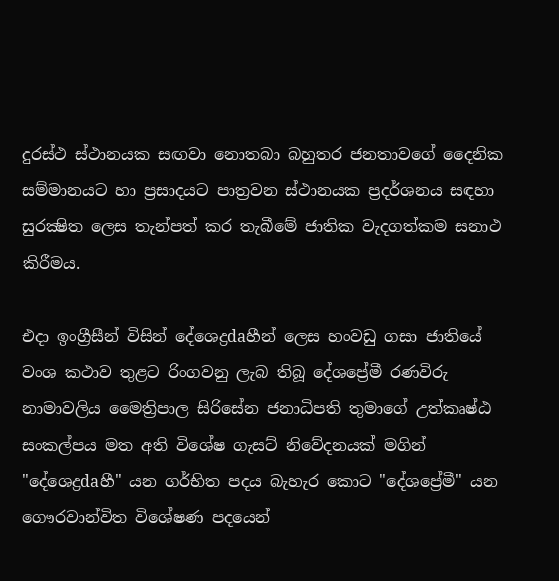දුරස්‌ථ ස්‌ථානයක සඟවා නොතබා බහුතර ජනතාවගේ දෛනික සම්මානයට හා ප්‍රසාදයට පාත්‍රවන ස්‌ථානයක ප්‍රදර්ශනය සඳහා සුරක්‍ෂිත ලෙස තැන්පත් කර තැබීමේ ජාතික වැදගත්කම සනාථ කිරීමය.

එදා ඉංග්‍රීසීන් විසින් දේශෙද්‍රdaහීන් ලෙස හංවඩු ගසා ජාතියේ වංශ කථාව තුළට රිංගවනු ලැබ තිබූ දේශප්‍රේමී රණවිරු නාමාවලිය මෛත්‍රිපාල සිරිසේන ජනාධිපති තුමාගේ උත්කෘෂ්ඨ සංකල්පය මත අති විශේෂ ගැසට්‌ නිවේදනයක්‌ මගින් "දේශෙද්‍රdaහී" යන ගර්භිත පදය බැහැර කොට "දේශප්‍රේමී" යන ගෞරවාන්විත විශේෂණ පදයෙන්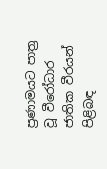ප්‍රණාමයට පාත්‍ර වූ වීරෝධාර ජාතික වීරයන් පිළිබඳ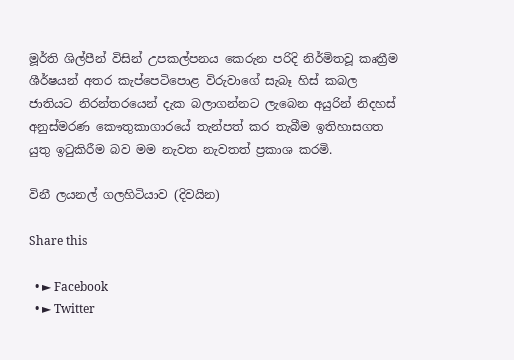මූර්ති ශිල්පීන් විසින් උපකල්පනය කෙරුන පරිදි නිර්මිතවූ කෘත්‍රීම ශීර්ෂයන් අතර කැප්පෙටිපොළ විරුවාගේ සැබෑ හිස්‌ කබල ජාතියට නිරන්තරයෙන් දැක බලාගන්නට ලැබෙන අයුරින් නිදහස්‌ අනුස්‌මරණ කෞතුකාගාරයේ තැන්පත් කර තැබීම ඉතිහාසගත යුතු ඉටුකිරීම බව මම නැවත නැවතත් ප්‍රකාශ කරමි.

විනී ලයනල් ගලහිටියාව (දිවයින)

Share this

  • ► Facebook
  • ► Twitter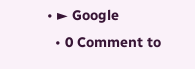• ► Google
  • 0 Comment to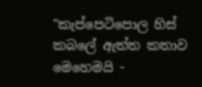"කැප්පෙටිපොල හිස්‌ කබලේ ඇත්ත කතාව මෙහෙමයි -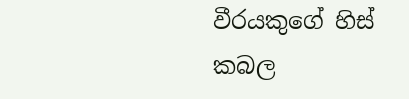වීරයකුගේ හිස්‌ කබල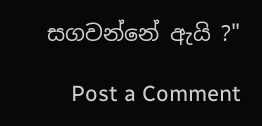සගවන්නේ ඇයි ?"

    Post a Comment